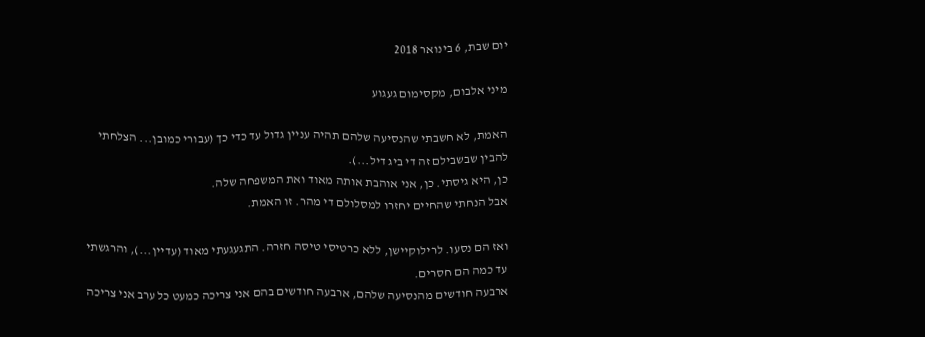יום שבת, 6 בינואר 2018

מיני אלבום, מקסימום געגוע

האמת, לא חשבתי שהנסיעה שלהם תהיה עניין גדול עד כדי כך (עבורי כמובן... הצלחתי להבין שבשבילם זה די ביג דיל...).
כן, היא גיסתי. כן, אני אוהבת אותה מאוד ואת המשפחה שלה.
אבל הנחתי שהחיים יחזרו למסלולם די מהר. זו האמת.

ואז הם נסעו. לרילוקיישן, ללא כרטיסי טיסה חזרה. התגעגעתי מאוד (עדיין...), והרגשתי עד כמה הם חסרים.
ארבעה חודשים מהנסיעה שלהם, ארבעה חודשים בהם אני צריכה כמעט כל ערב אני צריכה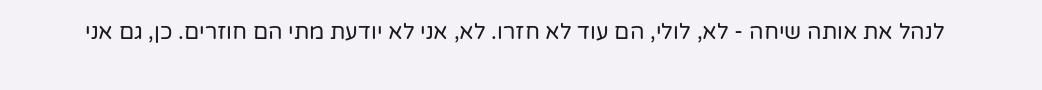לנהל את אותה שיחה - לא, לולי, הם עוד לא חזרו. לא, אני לא יודעת מתי הם חוזרים. כן, גם אני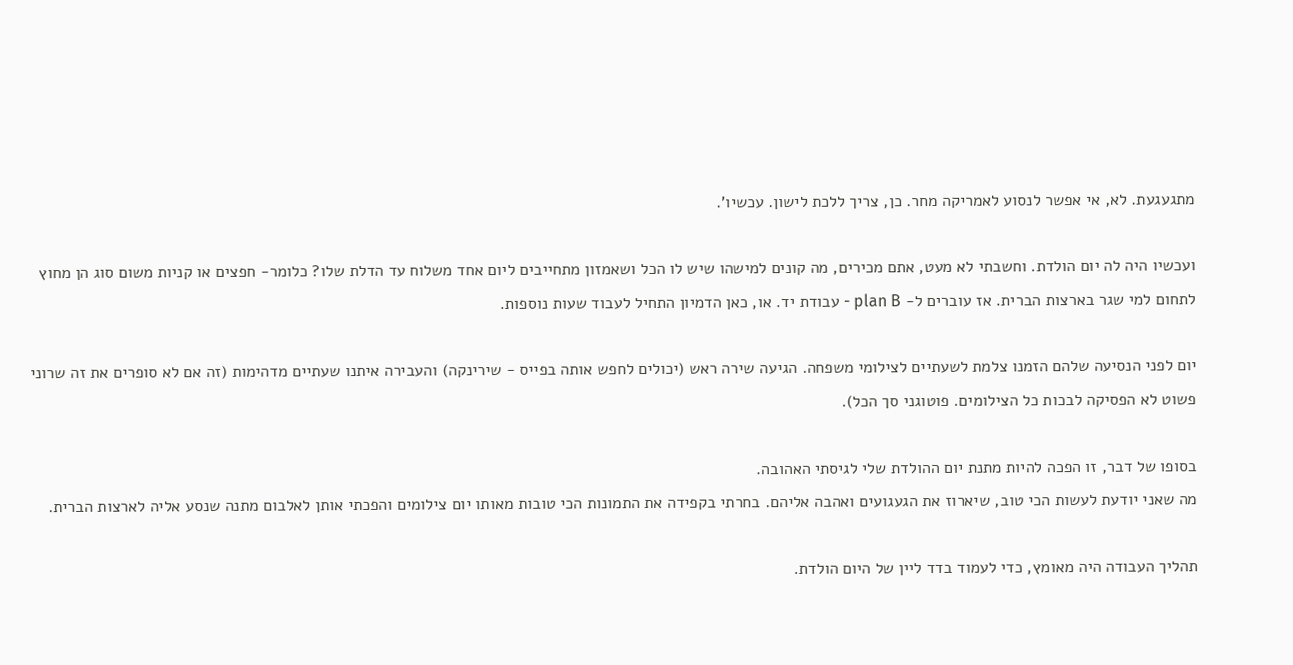מתגעגעת. לא, אי אפשר לנסוע לאמריקה מחר. כן, צריך ללכת לישון. עכשיו'.

ועכשיו היה לה יום הולדת. וחשבתי לא מעט, אתם מכירים, מה קונים למישהו שיש לו הכל ושאמזון מתחייבים ליום אחד משלוח עד הדלת שלו? כלומר- חפצים או קניות משום סוג הן מחוץ לתחום למי שגר בארצות הברית. אז עוברים ל- plan B - עבודת יד. או, כאן הדמיון התחיל לעבוד שעות נוספות.

יום לפני הנסיעה שלהם הזמנו צלמת לשעתיים לצילומי משפחה. הגיעה שירה ראש (יכולים לחפש אותה בפייס - שירינקה) והעבירה איתנו שעתיים מדהימות (זה אם לא סופרים את זה שרוני פשוט לא הפסיקה לבכות כל הצילומים. פוטוגני סך הכל).

בסופו של דבר, זו הפכה להיות מתנת יום ההולדת שלי לגיסתי האהובה.
מה שאני יודעת לעשות הכי טוב, שיארוז את הגעגועים ואהבה אליהם. בחרתי בקפידה את התמונות הכי טובות מאותו יום צילומים והפכתי אותן לאלבום מתנה שנסע אליה לארצות הברית.

תהליך העבודה היה מאומץ, כדי לעמוד בדד ליין של היום הולדת.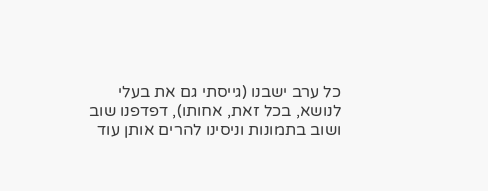כל ערב ישבנו (גייסתי גם את בעלי לנושא, בכל זאת, אחותו), דפדפנו שוב ושוב בתמונות וניסינו להרים אותן עוד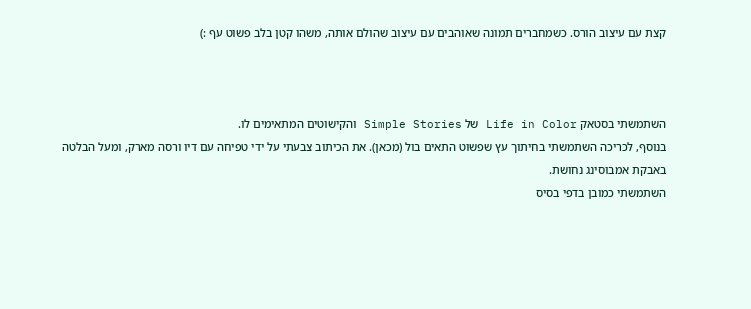קצת עם עיצוב הורס. כשמחברים תמונה שאוהבים עם עיצוב שהולם אותה, משהו קטן בלב פשוט עף :)



השתמשתי בסטאק Life in Color של Simple Stories והקישוטים המתאימים לו.
בנוסף, לכריכה השתמשתי בחיתוך עץ שפשוט התאים בול (מכאן). את הכיתוב צבעתי על ידי טפיחה עם דיו ורסה מארק, ומעל הבלטה באבקת אמבוסינג נחושת.
השתמשתי כמובן בדפי בסיס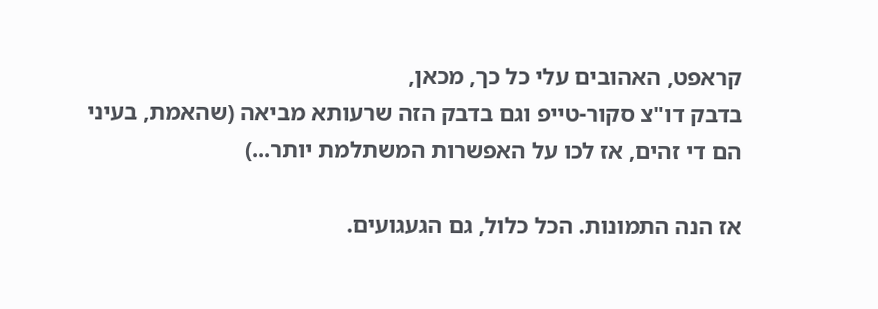קראפט, האהובים עלי כל כך, מכאן,
בדבק דו"צ סקור-טייפ וגם בדבק הזה שרעותא מביאה (שהאמת, בעיני הם די זהים, אז לכו על האפשרות המשתלמת יותר...)

אז הנה התמונות. הכל כלול, גם הגעגועים.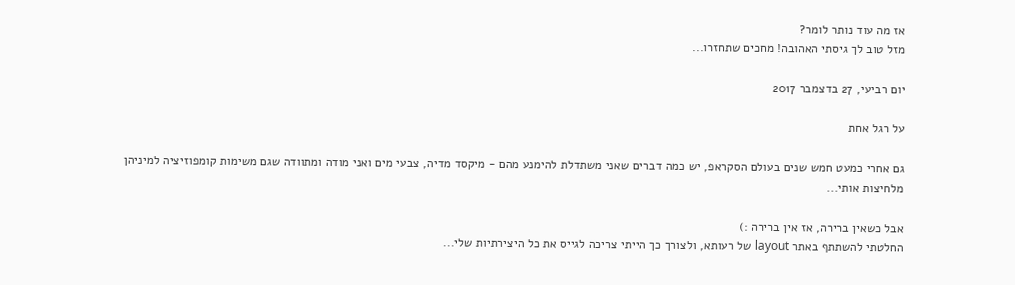אז מה עוד נותר לומר?
מזל טוב לך גיסתי האהובה! מחכים שתחזרו...

יום רביעי, 27 בדצמבר 2017

על רגל אחת

גם אחרי כמעט חמש שנים בעולם הסקראפ, יש כמה דברים שאני משתדלת להימנע מהם - מיקסד מדיה, צבעי מים ואני מודה ומתוודה שגם משימות קומפוזיציה למיניהן מלחיצות אותי...

אבל כשאין ברירה, אז אין ברירה :)
החלטתי להשתתף באתר layout של רעותא, ולצורך כך הייתי צריכה לגייס את כל היצירתיות שלי...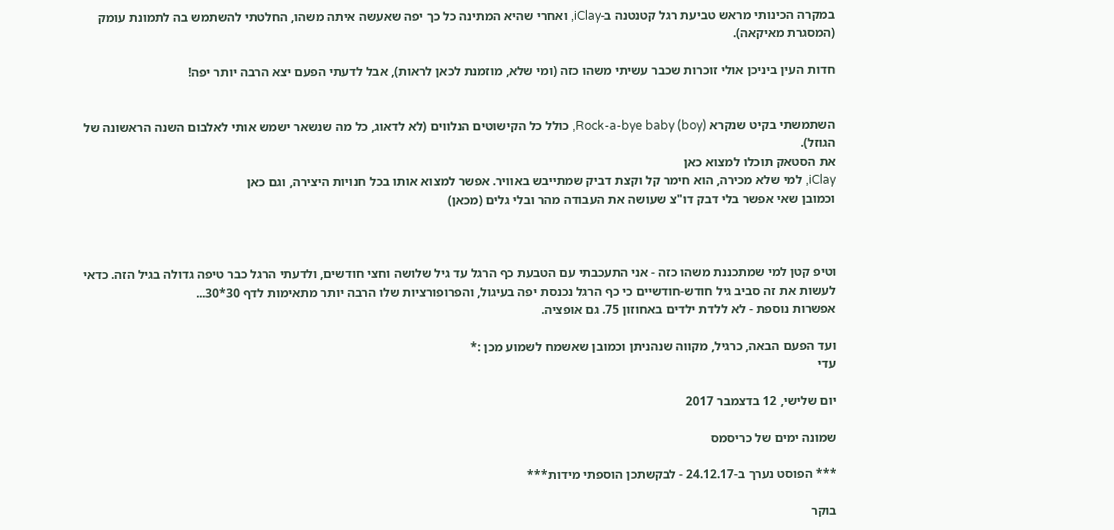במקרה הכינותי מראש טביעת רגל קטנטנה ב-iClay, ואחרי שהיא המתינה כל כך יפה שאעשה איתה משהו, החלטתי להשתמש בה לתמונת עומק (המסגרת מאיקאה).

חדות העין ביניכן אולי זוכרות שכבר עשיתי משהו כזה (ומי שלא, מוזמנת לכאן לראות), אבל לדעתי הפעם יצא הרבה יותר יפה!


השתמשתי בקיט שנקרא (Rock-a-bye baby (boy, כולל כל הקישוטים הנלווים (לא לדאוג, כל מה שנשאר ישמש אותי לאלבום השנה הראשונה של הגוזל).
את הסטאק תוכלו למצוא כאן
iClay, למי שלא מכירה, הוא חימר קל וקצת דביק שמתייבש באוויר. אפשר למצוא אותו בכל חנויות היצירה, וגם כאן
וכמובן שאי אפשר בלי דבק דו"צ שעושה את העבודה מהר ובלי גלים (מכאן)



וטיפ קטן למי שמתכננת משהו כזה - אני התעכבתי עם הטבעת כף הרגל עד גיל שלושה וחצי חודשים, ולדעתי הרגל כבר טיפה גדולה בגיל הזה. כדאי לעשות את זה סביב גיל חודש-חודשיים כי כף הרגל נכנסת יפה בעיגול, והפרופורציות שלו הרבה יותר מתאימות לדף 30*30...
אפשרות נוספת - לא ללדת ילדים באחוזון 75. גם אופציה.

ועד הפעם הבאה, כרגיל, מקווה שנהניתן וכמובן שאשמח לשמוע מכן :*
עדי

יום שלישי, 12 בדצמבר 2017

שמונה ימים של כריסמס

*** הפוסט נערך ב-24.12.17 - לבקשתכן הוספתי מידות***

בוקר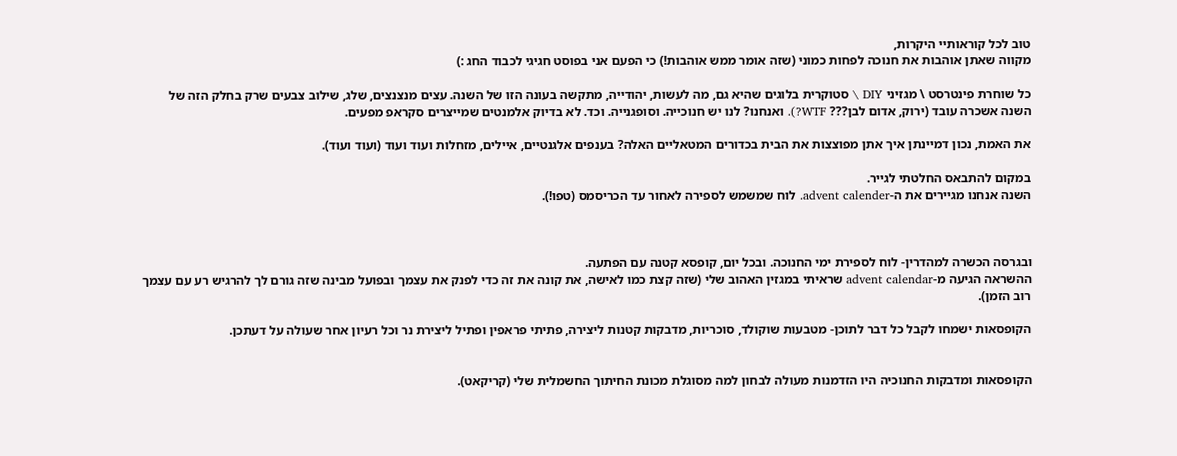טוב לכל קוראותיי היקרות,
מקווה שאתן אוהבות את חנוכה לפחות כמוני (שזה אומר ממש אוהבות!) כי הפעם אני בפוסט חגיגי לכבוד החג :)

כל שוחרת פינטרסט \ מגזיני DIY \ סטוקרית בלוגים שהיא גם, מה לעשות, יהודייה, מתקשה בעונה הזו של השנה. עצים מנצנצים, שלג, שילוב צבעים שרק בחלק הזה של השנה אשכרה עובד (ירוק, אדום לבן??? WTF?). ואנחנו? לנו יש חנוכייה. וסופגנייה. וכד. לא בדיוק אלמנטים שמייצרים סקראפ מפעים.

את האמת, נכון דמיינתן איך אתן מפוצצות את הבית בכדורים המטאליים האלה? בענפים אלגנטיים, איילים, מזחלות ועוד ועוד (ועוד ועוד).

במקום להתבאס החלטתי לגייר.
השנה אנחנו מגיירים את ה-advent calender. לוח שמשמש לספירה לאחור עד הכריסמס (טפו!).



ובגרסה הכשרה למהדרין- לוח לספירת ימי החנוכה. ובכל יום, קופסא קטנה עם הפתעה.
ההשראה הגיעה מ-advent calendar שראיתי במגזין האהוב שלי (שזה קצת כמו לאישה, את קונה את זה כדי לפנק את עצמך ובפועל מבינה שזה גורם לך להרגיש רע עם עצמך רוב הזמן).

הקופסאות ישמחו לקבל כל דבר לתוכן- מטבעות שוקולד, סוכריות, מדבקות קטנות ליצירה, פתיתי פראפין ופתיל ליצירת נר וכל רעיון אחר שעולה על דעתכן.


הקופסאות ומדבקות החנוכיה היו הזדמנות מעולה לבחון למה מסוגלת מכונת החיתוך החשמלית שלי (קריקאט).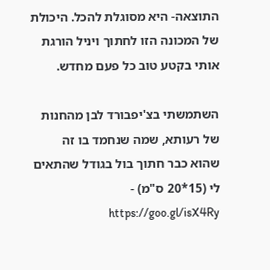התוצאה- היא מסוגלת להכל. היכולת של המכונה הזו לחתוך ויניל הורגת אותי בקטע טוב כל פעם מחדש.

השתמשתי בצ'יפבורד לבן מהחנות של רעותא, שמה שנחמד בו זה שהוא כבר חתוך בול בגודל שהתאים לי (15*20 ס"מ) - https://goo.gl/isX4Ry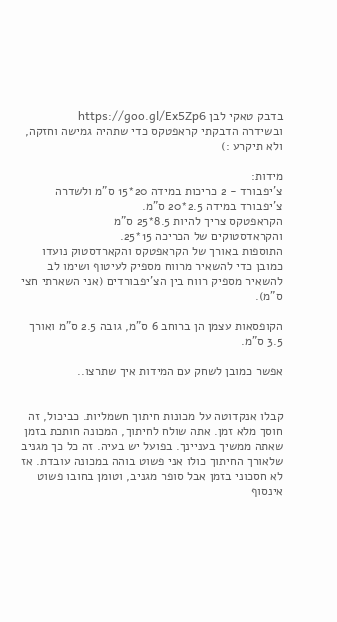בדבק טאקי לבן https://goo.gl/Ex5Zp6
ובשידרה הדבקתי קראפטקס כדי שתהיה גמישה וחזקה, ולא תיקרע :)

מידות:
צ'יפבורד - 2 כריכות במידה 20*15 ס"מ ולשדרה צ'יפבורד במידה 2.5*20 ס"מ.
הקראפטקס צריך להיות 8.5*25 ס"מ
והקראדסטוקים של הכריכה 15*25.
התוספות באורך של הקראפטקס והקארדסטוק נועדו כמובן כדי להשאיר מרווח מספיק לעיטוף ושימו לב להשאיר מספיק רווח בין הצ'יפבורדים (אני השארתי חצי ס"מ).

הקופסאות עצמן הן ברוחב 6 ס"מ, גובה 2.5 ס"מ ואורך 3.5 ס"מ.

אפשר כמובן לשחק עם המידות איך שתרצו..


קבלו אנקדוטה על מכונות חיתוך חשמליות. כביכול, זה חוסך מלא זמן. אתה שולח לחיתוך, המכונה חותכת בזמן שאתה ממשיך בעניינך. בפועל יש בעיה. זה כל כך מגניב שלאורך החיתוך כולו אני פשוט בוהה במכונה עובדת. אז לא חסכוני בזמן אבל סופר מגניב, וטומן בחובו פשוט אינסוף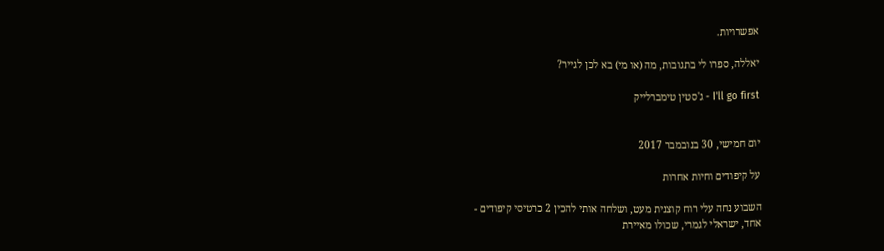אפשרויות.

יאללה, ספרו לי בתגובות, מה (או מי) בא לכן לגייר?

I'll go first - ג'סטין טימברלייק


יום חמישי, 30 בנובמבר 2017

על קיפודים וחיות אחרות

השבוע נחה עלי רוח קוצנית מעט, ושלחה אותי להכין 2 כרטיסי קיפודים -
אחד, ישראלי לגמרי, שכולו מאיירת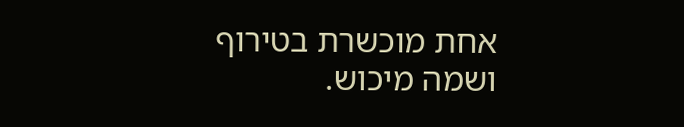אחת מוכשרת בטירוף ושמה מיכוש.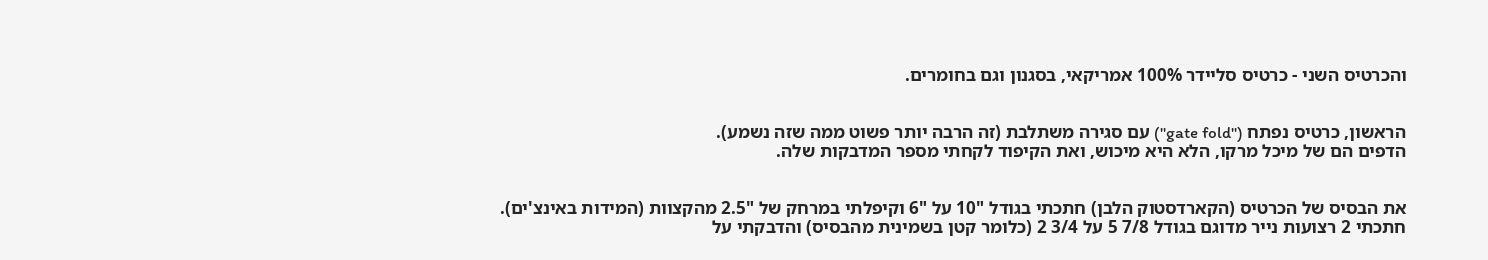והכרטיס השני - כרטיס סליידר 100% אמריקאי, בסגנון וגם בחומרים.


הראשון, כרטיס נפתח ("gate fold") עם סגירה משתלבת (זה הרבה יותר פשוט ממה שזה נשמע).
הדפים הם של מיכל מרקו, הלא היא מיכוש, ואת הקיפוד לקחתי מספר המדבקות שלה.


את הבסיס של הכרטיס (הקארדסטוק הלבן) חתכתי בגודל "10 על "6 וקיפלתי במרחק של "2.5 מהקצוות (המידות באינצ'ים).
חתכתי 2 רצועות נייר מדוגם בגודל 7/8 5 על 3/4 2 (כלומר קטן בשמינית מהבסיס) והדבקתי על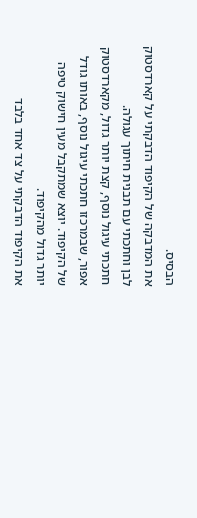הבסיס.
את המדבקה של הקיפוד הדבקתי על קארדסטוק לבן וחתכתי עם תבנית חיתוך עגולה.
חתכתי עיגול נוסף, קצת יותר גדול, מקארדסטוק אפור, שבמרכזו חתכתי עיגול נוסף, באותו גודל של הקיפוד. יוצא שמתקבל מעין חישוק טיפה יותר גדול מהקיפוד.
את הקיפוד הדבקתי על צד אחד בלבד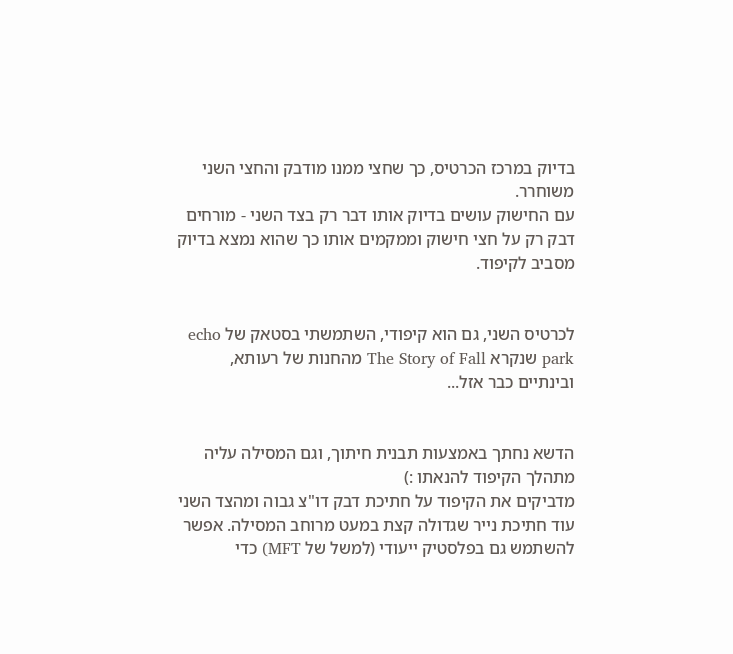בדיוק במרכז הכרטיס, כך שחצי ממנו מודבק והחצי השני משוחרר.
עם החישוק עושים בדיוק אותו דבר רק בצד השני - מורחים דבק רק על חצי חישוק וממקמים אותו כך שהוא נמצא בדיוק מסביב לקיפוד.


לכרטיס השני, גם הוא קיפודי, השתמשתי בסטאק של echo park שנקרא The Story of Fall מהחנות של רעותא, ובינתיים כבר אזל...


הדשא נחתך באמצעות תבנית חיתוך, וגם המסילה עליה מתהלך הקיפוד להנאתו :)
מדביקים את הקיפוד על חתיכת דבק דו"צ גבוה ומהצד השני עוד חתיכת נייר שגדולה קצת במעט מרוחב המסילה. אפשר להשתמש גם בפלסטיק ייעודי (למשל של MFT) כדי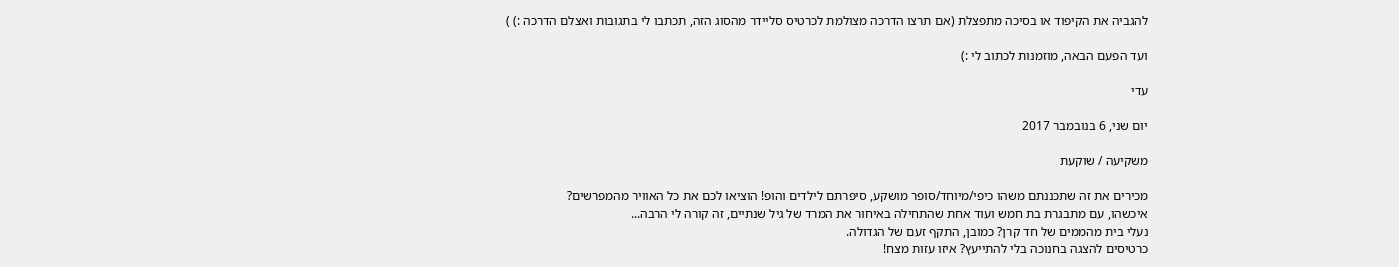להגביה את הקיפוד או בסיכה מתפצלת (אם תרצו הדרכה מצולמת לכרטיס סליידר מהסוג הזה, תכתבו לי בתגובות ואצלם הדרכה :) )

ועד הפעם הבאה, מוזמנות לכתוב לי :)

עדי

יום שני, 6 בנובמבר 2017

משקיעה / שוקעת

מכירים את זה שתכננתם משהו כיפי/מיוחד/סופר מושקע, סיפרתם לילדים והופ! הוציאו לכם את כל האוויר מהמפרשים?
איכשהו, עם מתבגרת בת חמש ועוד אחת שהתחילה באיחור את המרד של גיל שנתיים, זה קורה לי הרבה...
נעלי בית מהממים של חד קרן? כמובן, התקף זעם של הגדולה.
כרטיסים להצגה בחנוכה בלי להתייעץ? איזו עזות מצח!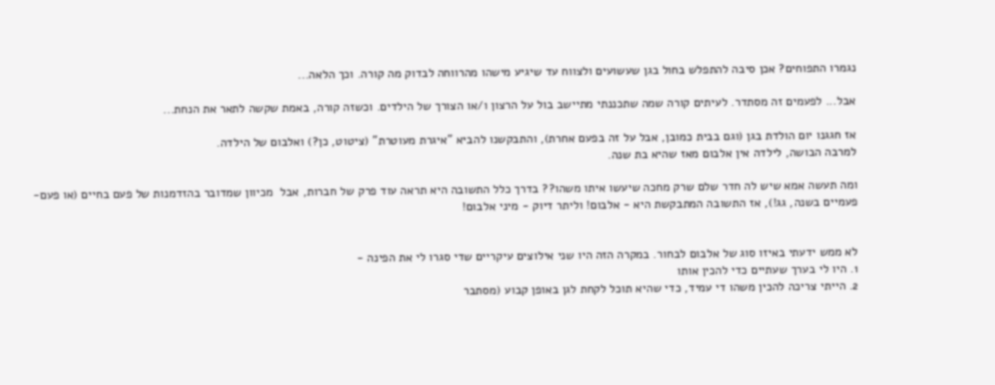נגמרו התפוחים? אכן סיבה להתפלש בחול בגן שעשועים ולצווח עד שיגיע מישהו מהרווחה לבדוק מה קורה. וכך הלאה...

אבל... לפעמים זה מסתדר. לעיתים קורה שמה שתכננתי מתיישב בול על הרצון ו/או הצורך של הילדים. וכשזה קורה, באמת שקשה לתאר את הנחת...

אז חגגנו יום הולדת בגן (וגם בבית כמובן, אבל על זה בפעם אחרת), והתבקשנו להביא "איגרת מעוטרת" (ציטוט, כן?) ואלבום של הילדה.
למרבה הבושה, לילדה אין אלבום מאז שהיא בת שנה.

ומה תעשה אמא שיש לה חדר שלם שרק מחכה שיעשו איתו משהו?? בדרך כלל התשובה היא תראה עוד פרק של חברות, אבל  מכיוון שמדובר בהזדמנות של פעם בחיים (או פעם-פעמיים בשנה, גג!), אז התשובה המתבקשת היא - אלבום! וליתר דיוק - מיני אלבום!


לא ממש ידעתי באיזו סוג של אלבום לבחור. במקרה הזה היו שני אילוצים עיקריים שדי סגרו לי את הפינה -
1. היו לי בערך שעתיים כדי להכין אותו
2. הייתי צריכה להכין משהו די עמיד, כדי שהיא תוכל לקחת לגן באופן קבוע (מסתבר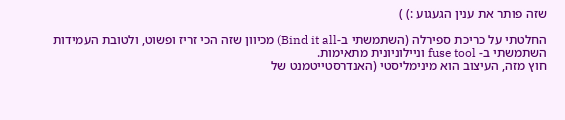שזה פותר את ענין הגעגוע :) )

החלטתי על כריכת ספירלה (השתמשתי ב-Bind it all) מכיוון שזה הכי זריז ופשוט, ולטובת העמידות השתמשתי ב- fuse tool וניילוניונית מתאימות.
חוץ מזה, העיצוב הוא מינימליסטי (האנדרסטייטמנט של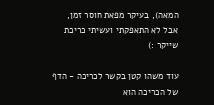המאה), בעיקר מפאת חוסר זמן, אבל לא התאפקתי ועשיתי כריכת שייקר :)

עוד משהו קטן בקשר לכריכה - הדף של הכריכה הוא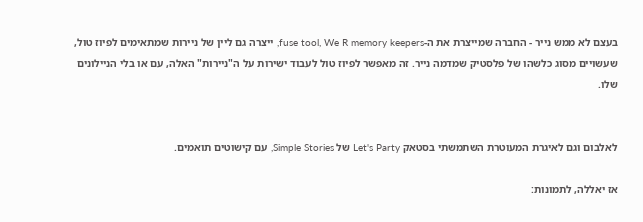בעצם לא ממש נייר - החברה שמייצרת את ה-fuse tool, We R memory keepers, ייצרה גם ליין של ניירות שמתאימים לפיוז טול, שעשויים מסוג כלשהו של פלסטיק שמדמה נייר. זה מאפשר לפיוז טול לעבוד ישירות על ה"ניירות" האלה, עם או בלי הניילונים שלו.


לאלבום וגם לאיגרת המעוטרת השתמשתי בסטאק Let's Party של Simple Stories, עם קישוטים תואמים.

אז יאללה, לתמונות: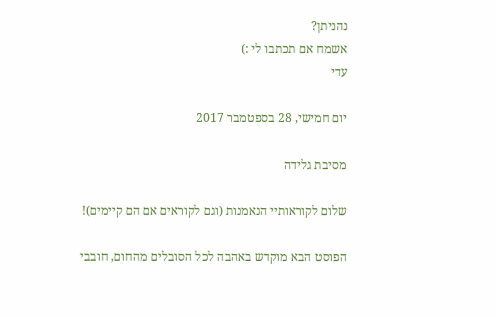נהניתן?
אשמח אם תכתבו לי :)
עדי

יום חמישי, 28 בספטמבר 2017

מסיבת גלידה

שלום לקוראותיי הנאמנות (וגם לקוראים אם הם קיימים)!

הפוסט הבא מוקדש באהבה לכל הסובלים מהחום, חובבי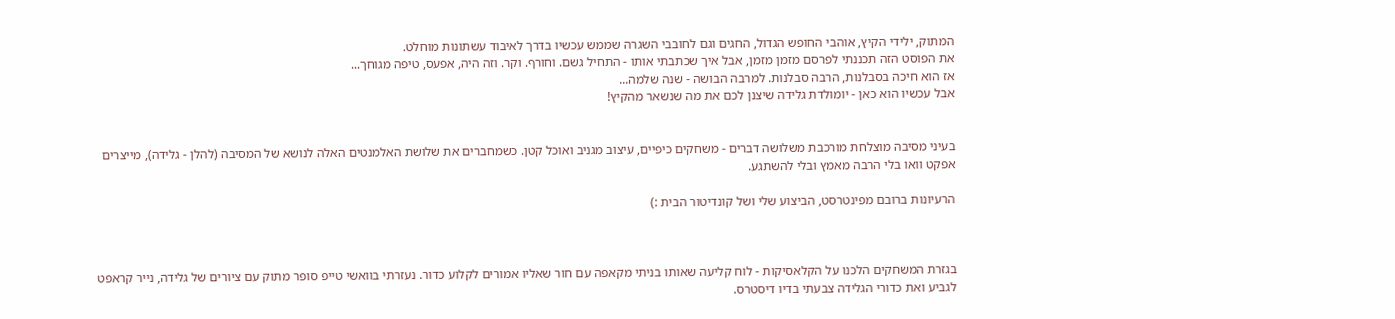המתוק, ילידי הקיץ, אוהבי החופש הגדול, החגים וגם לחובבי השגרה שממש עכשיו בדרך לאיבוד עשתונות מוחלט.
את הפוסט הזה תכננתי לפרסם מזמן מזמן, אבל איך שכתבתי אותו - התחיל גשם. וחורף. וקר. וזה היה, אפעס, טיפה מגוחך...
אז הוא חיכה בסבלנות, הרבה סבלנות. למרבה הבושה - שנה שלמה...
אבל עכשיו הוא כאן - יומולדת גלידה שיצנן לכם את מה שנשאר מהקיץ!


בעיני מסיבה מוצלחת מורכבת משלושה דברים - משחקים כיפיים, עיצוב מגניב ואוכל קטן. כשמחברים את שלושת האלמנטים האלה לנושא של המסיבה (להלן - גלידה), מייצרים אפקט וואו בלי הרבה מאמץ ובלי להשתגע.

הרעיונות ברובם מפינטרסט, הביצוע שלי ושל קונדיטור הבית :)



בגזרת המשחקים הלכנו על הקלאסיקות - לוח קליעה שאותו בניתי מקאפה עם חור שאליו אמורים לקלוע כדור. נעזרתי בוואשי טייפ סופר מתוק עם ציורים של גלידה, נייר קראפט לגביע ואת כדורי הגלידה צבעתי בדיו דיסטרס.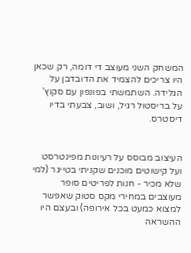המשחק השני מעוצב די דומה, רק שכאן היו צריכים להצמיד את הדובדבן על הגלידה. השתמשתי בפונפון עם סקוץ' על בריסטול רגיל, ושוב, צבעתי בדיו דיסטרס.


העיצוב מבוסס על רעיונות מפינטרסט ועל קישוטים מוכנים שקניתי בטייגר (למי שלא מכיר - חנות לפריטים סופר מעוצבים במחירי מקס סטוק שאפשר למצוא כמעט בכל אירופה) ובעצם היו ההשראה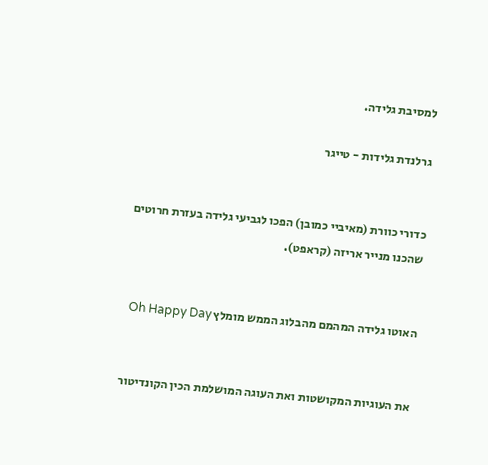למסיבת גלידה.

גרלנדת גלידות - טייגר


כדורי כוורת (מאיביי כמובן) הפכו לגביעי גלידה בעזרת חרוטים שהכנו מנייר אריזה (קראפט).


האוטו גלידה המהמם מהבלוג הממש מומלץ Oh Happy Day


את העוגיות המקושטות ואת העוגה המושלמת הכין הקונדיטור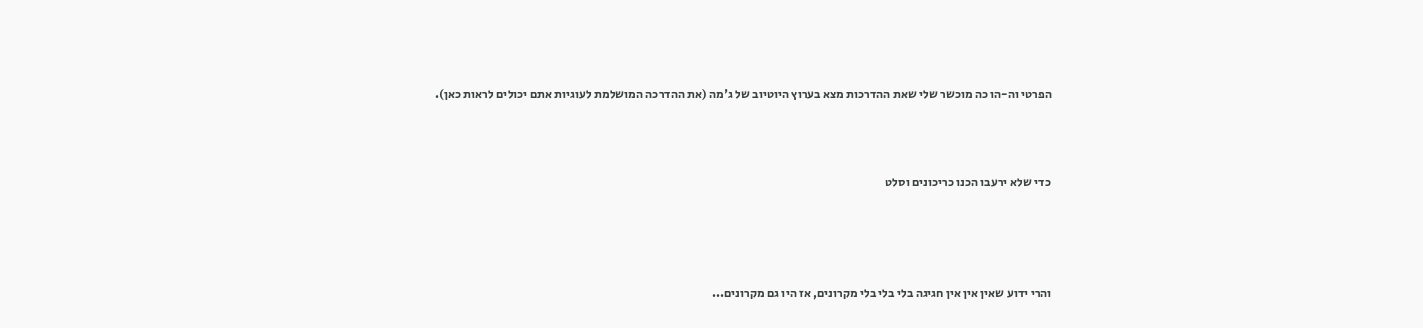הפרטי וה-הו כה מוכשר שלי שאת ההדרכות מצא בערוץ היוטיוב של ג'מה (את ההדרכה המושלמת לעוגיות אתם יכולים לראות כאן).



כדי שלא ירעבו הכנו כריכונים וסלט




והרי ידוע שאין אין אין חגיגה בלי בלי בלי מקרונים, אז היו גם מקרונים...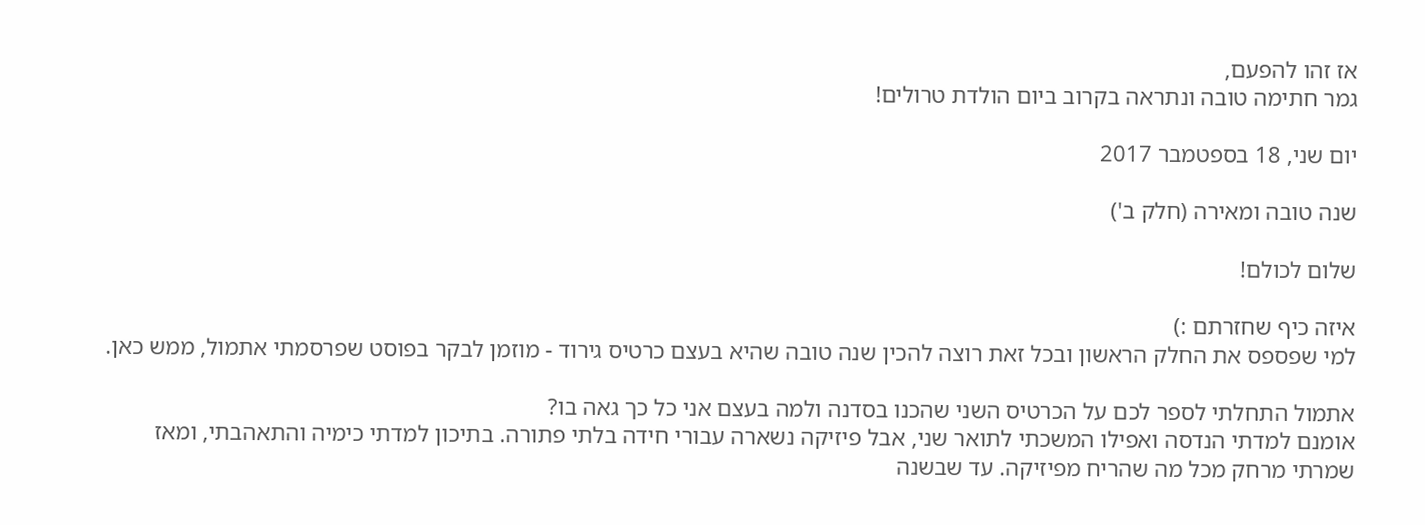אז זהו להפעם,
גמר חתימה טובה ונתראה בקרוב ביום הולדת טרולים!

יום שני, 18 בספטמבר 2017

שנה טובה ומאירה (חלק ב')

שלום לכולם!

איזה כיף שחזרתם :)
למי שפספס את החלק הראשון ובכל זאת רוצה להכין שנה טובה שהיא בעצם כרטיס גירוד - מוזמן לבקר בפוסט שפרסמתי אתמול, ממש כאן.

אתמול התחלתי לספר לכם על הכרטיס השני שהכנו בסדנה ולמה בעצם אני כל כך גאה בו?
אומנם למדתי הנדסה ואפילו המשכתי לתואר שני, אבל פיזיקה נשארה עבורי חידה בלתי פתורה. בתיכון למדתי כימיה והתאהבתי, ומאז שמרתי מרחק מכל מה שהריח מפיזיקה. עד שבשנה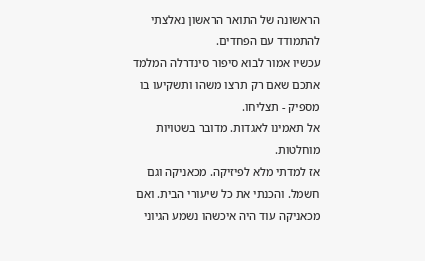הראשונה של התואר הראשון נאלצתי להתמודד עם הפחדים.
עכשיו אמור לבוא סיפור סינדרלה המלמד אתכם שאם רק תרצו משהו ותשקיעו בו מספיק - תצליחו.
אל תאמינו לאגדות. מדובר בשטויות מוחלטות.
אז למדתי מלא לפיזיקה. מכאניקה וגם חשמל. והכנתי את כל שיעורי הבית. ואם מכאניקה עוד היה איכשהו נשמע הגיוני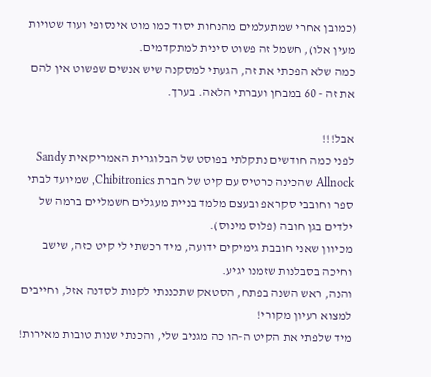(כמובן אחרי שמתעלמים מהנחות יסוד כמו מוט אינסופי ועוד שטויות מעין אלו), חשמל זה פשוט סינית למתקדמים.
כמה שלא הפכתי את זה, הגעתי למסקנה שיש אנשים שפשוט אין להם את זה - 60 במבחן ועברתי הלאה. בערך.

אבל!!!
לפני כמה חודשים נתקלתי בפוסט של הבלוגרית האמריקאית Sandy Allnock שהכינה כרטיס עם קיט של חברת Chibitronics, שמיועד לבתי ספר וחובבי סקראפ ובעצם מלמד בניית מעגלים חשמליים ברמה של ילדים בגן חובה (פלוס מינוס).
מכיוון שאני חובבת גימיקים ידועה, מיד רכשתי לי קיט כזה, שישב וחיכה בסבלנות שזמנו יגיע.
והנה, ראש השנה בפתח, הסטאק שתכננתי לקנות לסדנה אזל, וחייבים למצוא רעיון מקורי!
מיד שלפתי את הקיט ה-הו כה מגניב שלי, והכנתי שנות טובות מאירות!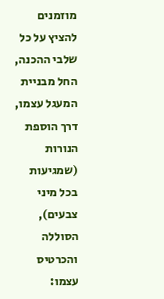מוזמנים להציץ על כל שלבי ההכנה, החל מבניית המעגל עצמו, דרך הוספת הנורות (שמגיעות בכל מיני צבעים), הסוללה והכרטיס עצמו: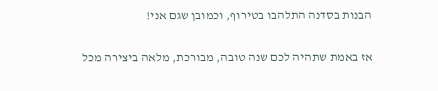הבנות בסדנה התלהבו בטירוף, וכמובן שגם אני!

אז באמת שתהיה לכם שנה טובה, מבורכת, מלאה ביצירה מכל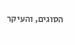הסוגים, והעיקר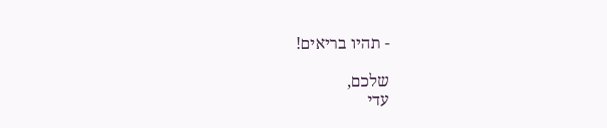- תהיו בריאים!

שלכם,
עדי